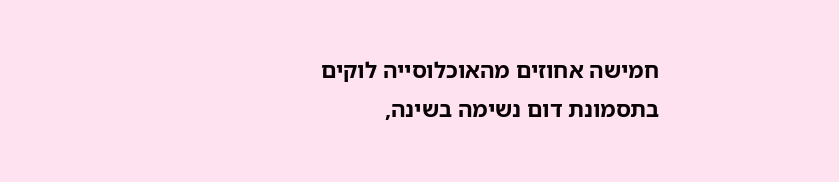חמישה אחוזים מהאוכלוסייה לוקים בתסמונת דום נשימה בשינה,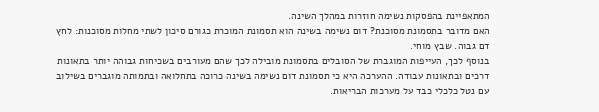המתאפיינת בהפסקות נשימה חוזרות במהלך השינה.
האם מדובר בתסמונת מסוכנת? דום נשימה בשינה הוא תסמונת המוכרת כגורם סיכון לשתי מחלות מסוכנות: לחץ דם גבוה. שבץ מוחי.
בנוסף לכך, העייפות המוגברת של הסובלים בתסמונת מובילה לכך שהם מעורבים בשכיחות גבוהה יותר בתאונות דרכים ובתאונות עבודה. ההערכה היא כי תסמונת דום נשימה בשינה כרוכה בתחלואה ובתמותה מוגברים בשילוב עם נטל כלכלי כבד על מערכות הבריאות.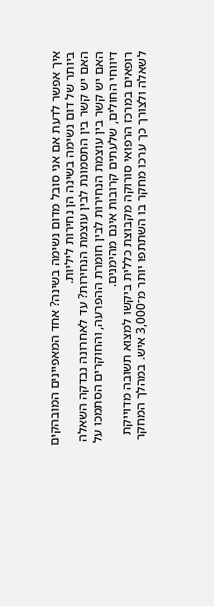איך אפשר לדעת אם אני סובל מדום נשימה בשינה? אחד המאפיינים המובהקים ביותר של דום נשימה בשינה הן נחירות ליליות.
האם יש קשר בין התסמונת לבין עוצמת הנחירות? עד לאחרונה נבדקה השאלה האם יש קשר בין עוצמת הנחירות לבין חומרת ההפרעה, והחוקרים הסתמכו על דיווחי החולים, שלעתים קרובות אינם מהימנים.
רופאים במרכז הרפואי סורוקה מקבוצת כללית ביקשו למצוא תשובה מדוייקת לשאלה ולצורך כך ערכו מחקר בו השתתפו יותר מ־3,000 איש. במהלך המחקר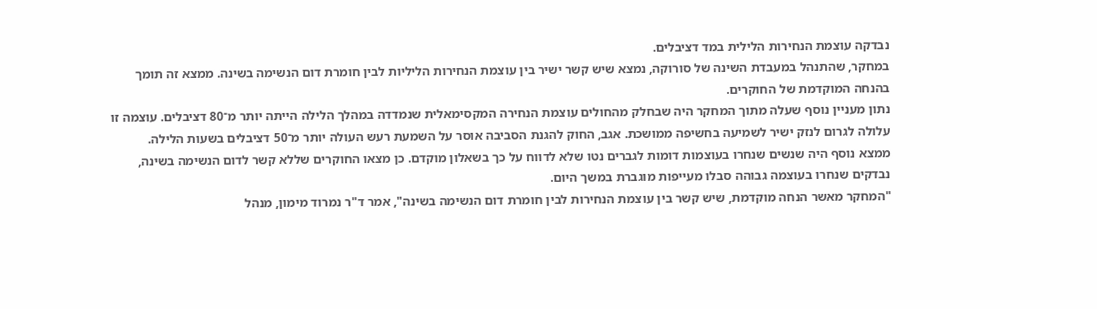נבדקה עוצמת הנחירות הלילית במד דציבלים.
במחקר, שהתנהל במעבדת השינה של סורוקה, נמצא שיש קשר ישיר בין עוצמת הנחירות הליליות לבין חומרת דום הנשימה בשינה. ממצא זה תומך בהנחה המוקדמת של החוקרים.
נתון מעניין נוסף שעלה מתוך המחקר היה שבחלק מהחולים עוצמת הנחירה המקסימאלית שנמדדה במהלך הלילה הייתה יותר מ־80 דציבלים. עוצמה זו עלולה לגרום לנזק ישיר לשמיעה בחשיפה ממושכת. אגב, החוק להגנת הסביבה אוסר על השמעת רעש העולה יותר מ־50 דציבלים בשעות הלילה.
ממצא נוסף היה שנשים שנחרו בעוצמות דומות לגברים נטו שלא לדווח על כך בשאלון מוקדם. כן מצאו החוקרים שללא קשר לדום הנשימה בשינה, נבדקים שנחרו בעוצמה גבוהה סבלו מעייפות מוגברת במשך היום.
"המחקר מאשר הנחה מוקדמת, שיש קשר בין עוצמת הנחירות לבין חומרת דום הנשימה בשינה", אמר ד"ר נמרוד מימון, מנהל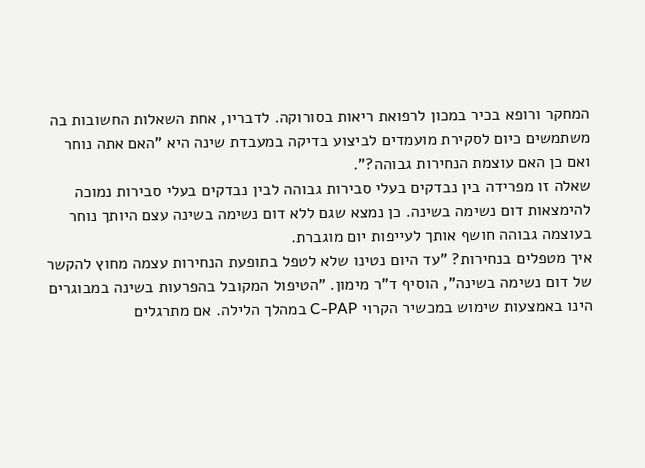המחקר ורופא בכיר במכון לרפואת ריאות בסורוקה. לדבריו, אחת השאלות החשובות בה משתמשים כיום לסקירת מועמדים לביצוע בדיקה במעבדת שינה היא "האם אתה נוחר ואם כן האם עוצמת הנחירות גבוהה?".
שאלה זו מפרידה בין נבדקים בעלי סבירות גבוהה לבין נבדקים בעלי סבירות נמוכה להימצאות דום נשימה בשינה. כן נמצא שגם ללא דום נשימה בשינה עצם היותך נוחר בעוצמה גבוהה חושף אותך לעייפות יום מוגברת.
איך מטפלים בנחירות? "עד היום נטינו שלא לטפל בתופעת הנחירות עצמה מחוץ להקשר של דום נשימה בשינה", הוסיף ד"ר מימון. "הטיפול המקובל בהפרעות בשינה במבוגרים הינו באמצעות שימוש במכשיר הקרוי C-PAP במהלך הלילה. אם מתרגלים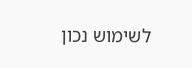לשימוש נכון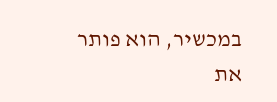במכשיר, הוא פותר את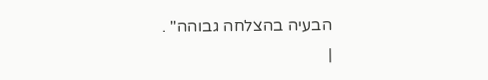הבעיה בהצלחה גבוהה" .
|